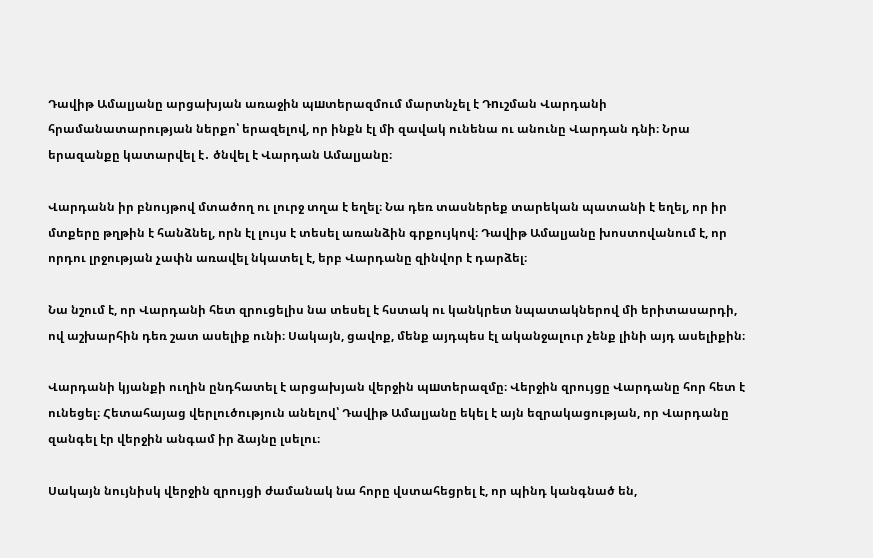Դավիթ Ամալյանը արցախյան առաջին պшտերազմում մարտնչել է Դnւշման Վարդանի հրամանատարության ներքո՝ երազելով, որ ինքն էլ մի զավակ ունենա ու անունը Վարդան դնի։ Նրա երազանքը կատարվել է․ ծնվել է Վարդան Ամալյանը։

Վարդանն իր բնույթով մտածող ու լուրջ տղա է եղել։ Նա դեռ տասներեք տարեկան պատանի է եղել, որ իր մտքերը թղթին է հանձնել, որն էլ լույս է տեսել առանձին գրքույկով։ Դավիթ Ամալյանը խոստովանում է, որ որդու լրջության չափն առավել նկատել է, երբ Վարդանը զինվոր է դարձել։

Նա նշում է, որ Վարդանի հետ զրուցելիս նա տեսել է հստակ ու կանկրետ նպատակներով մի երիտասարդի, ով աշխարհին դեռ շատ ասելիք ունի։ Սակայն, ցավոք, մենք այդպես էլ ականջալուր չենք լինի այդ ասելիքին։

Վարդանի կյանքի ուղին ընդհատել է արցախյան վերջին պшտերազմը։ Վերջին զրույցը Վարդանը հոր հետ է ունեցել։ Հետահայաց վերլուծություն անելով՝ Դավիթ Ամալյանը եկել է այն եզրակացության, որ Վարդանը զանգել էր վերջին անգամ իր ձայնը լսելու։

Սակայն նույնիսկ վերջին զրույցի ժամանակ նա հորը վստահեցրել է, որ պինդ կանգնած են,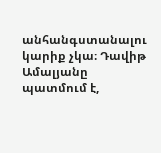անհանգստանալու կարիք չկա։ Դավիթ Ամալյանը պատմում է,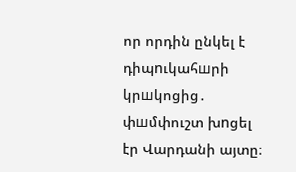որ որդին ընկել է դիպnւկահшրի կրшկոցից․ փшմփուշտ խnցել էր Վարդանի այտը։